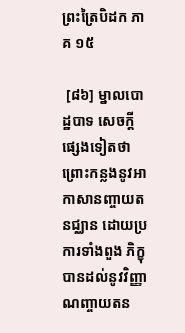ព្រះត្រៃបិដក ភាគ ១៥

 [៨៦] ម្នាលបោដ្ឋបាទ សេចក្តីផ្សេងទៀតថា ព្រោះកន្លងនូវអាកាសានញ្ចាយតនជ្ឈាន ដោយប្រការទាំងពួង ភិក្ខុបានដល់នូវវិញ្ញាណញ្ចាយតន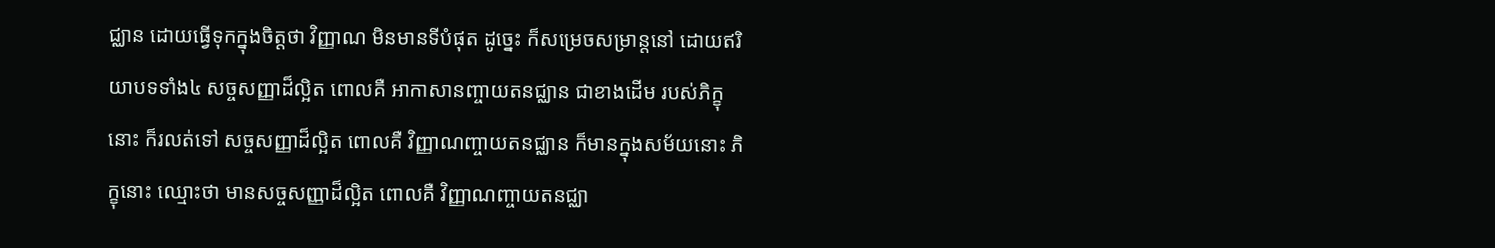ជ្ឈាន ដោយធ្វើទុកក្នុងចិត្តថា វិញ្ញាណ មិនមានទីបំផុត ដូច្នេះ ក៏សម្រេចសម្រាន្តនៅ ដោយឥរិយាបទទាំង៤ សច្ចសញ្ញាដ៏ល្អិត ពោលគឺ អាកាសានញ្ចាយតនជ្ឈាន ជាខាងដើម របស់ភិក្ខុនោះ ក៏រលត់ទៅ សច្ចសញ្ញាដ៏ល្អិត ពោលគឺ វិញ្ញាណញ្ចាយតនជ្ឈាន ក៏មានក្នុងសម័យនោះ ភិក្ខុនោះ ឈ្មោះថា មានសច្ចសញ្ញាដ៏ល្អិត ពោលគឺ វិញ្ញាណញ្ចាយតនជ្ឈា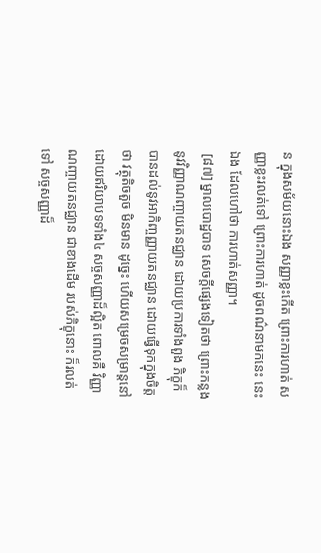ន ក្នុងសម័យនោះឯង សញ្ញាខ្លះកើត ព្រោះការហាត់ សញ្ញាខ្លះរលត់ទៅ ព្រោះការហាត់ ដូចពណ៌នាមកនេះ នេះឯង ដែលហៅថា ការហាត់សញ្ញា។
 [៨៧] ម្នាលបោដ្ឋបាទ សេចក្តីផ្សេងទៀតថា ព្រោះកន្លងនូវវិញ្ញាណញ្ចាយតនជ្ឈាន ដោយប្រការទាំងពួង ភិក្ខុក៏បានដល់នូវអាកិញ្ចញ្ញាយតនជ្ឈាន ដោយធ្វើទុកក្នុងចិត្តថា វត្ថុតិចតួច មិនមាន ដូច្នេះ ហើយសម្រេចសម្រាន្តនៅ ដោយឥរិយាបទទាំង៤ សច្ចសញ្ញាដ៏ល្អិត ពោលគឺ វិញ្ញាណញ្ចាយតនជ្ឈាន ជាខាងដើម របស់ភិក្ខុនោះ ក៏រលត់ទៅ សច្ចសញ្ញាដ៏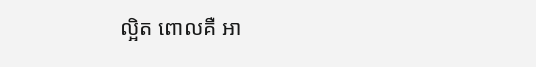ល្អិត ពោលគឺ អា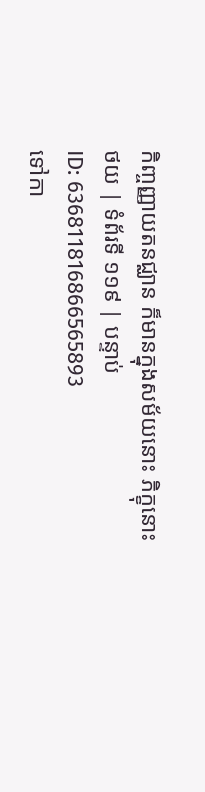កិញ្ចញ្ញាយតនជ្ឈាន ក៏មានក្នុងសម័យនោះ ភិក្ខុនោះ
ថយ | ទំព័រទី ១១៩ | បន្ទាប់
ID: 636811816866565893
ទៅកា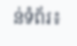ន់ទំព័រ៖